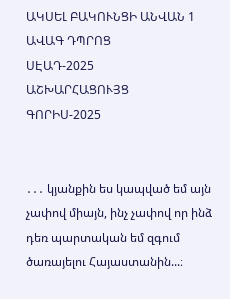ԱԿՍԵԼ ԲԱԿՈՒՆՑԻ ԱՆՎԱՆ 1 ԱՎԱԳ ԴՊՐՈՑ
ՍԷԱԴ-2025
ԱՇԽԱՐՀԱՑՈՒՅՑ
ԳՈՐԻՍ-2025


․․․ կյանքին ես կապված եմ այն չափով միայն, ինչ չափով որ ինձ դեռ պարտական եմ զգում ծառայելու Հայաստանին...։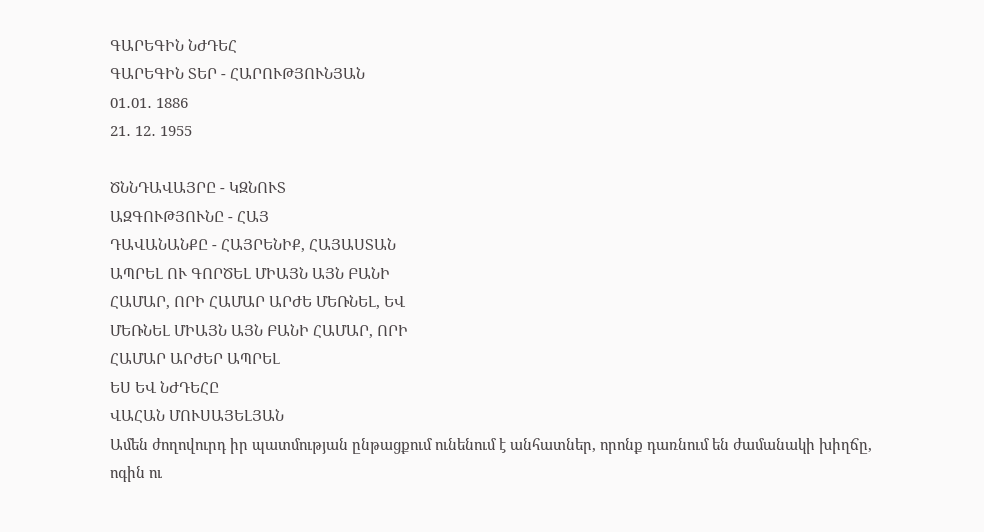ԳԱՐԵԳԻՆ ՆԺԴԵՀ
ԳԱՐԵԳԻՆ ՏԵՐ - ՀԱՐՈՒԹՅՈՒՆՅԱՆ
01․01․ 1886
21․ 12․ 1955

ԾՆՆԴԱՎԱՅՐԸ - ԿԶՆՈՒՏ
ԱԶԳՈՒԹՅՈՒՆԸ - ՀԱՅ
ԴԱՎԱՆԱՆՔԸ - ՀԱՅՐԵՆԻՔ, ՀԱՅԱՍՏԱՆ
ԱՊՐԵԼ ՈՒ ԳՈՐԾԵԼ ՄԻԱՅՆ ԱՅՆ ԲԱՆԻ
ՀԱՄԱՐ, ՈՐԻ ՀԱՄԱՐ ԱՐԺԵ ՄԵՌՆԵԼ, ԵՎ
ՄԵՌՆԵԼ ՄԻԱՅՆ ԱՅՆ ԲԱՆԻ ՀԱՄԱՐ, ՈՐԻ
ՀԱՄԱՐ ԱՐԺԵՐ ԱՊՐԵԼ
ԵՍ ԵՎ ՆԺԴԵՀԸ
ՎԱՀԱՆ ՄՈՒՍԱՅԵԼՅԱՆ
Ամեն ժողովուրդ իր պատմության ընթացքում ունենում է անհատներ, որոնք դառնում են ժամանակի խիղճը, ոգին ու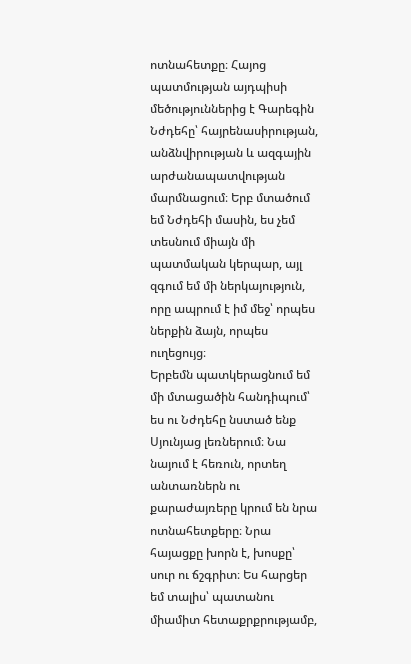ոտնահետքը։ Հայոց պատմության այդպիսի մեծություններից է Գարեգին Նժդեհը՝ հայրենասիրության, անձնվիրության և ազգային արժանապատվության մարմնացում։ Երբ մտածում եմ Նժդեհի մասին, ես չեմ տեսնում միայն մի պատմական կերպար, այլ զգում եմ մի ներկայություն, որը ապրում է իմ մեջ՝ որպես ներքին ձայն, որպես ուղեցույց։
Երբեմն պատկերացնում եմ մի մտացածին հանդիպում՝
ես ու Նժդեհը նստած ենք Սյունյաց լեռներում։ Նա նայում է հեռուն, որտեղ անտառներն ու քարաժայռերը կրում են նրա ոտնահետքերը։ Նրա հայացքը խորն է, խոսքը՝ սուր ու ճշգրիտ։ Ես հարցեր եմ տալիս՝ պատանու միամիտ հետաքրքրությամբ,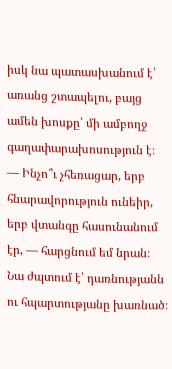իսկ նա պատասխանում է՝ առանց շտապելու, բայց ամեն խոսքը՝ մի ամբողջ գաղափարախոսություն է։
— Ինչո՞ւ չհեռացար, երբ հնարավորություն ունեիր, երբ վտանգը հասունանում էր, — հարցնում եմ նրան։
Նա ժպտում է՝ դառնությանն ու հպարտությանը խառնած։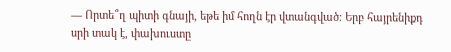— Որտե՞ղ պիտի գնայի, եթե իմ հողն էր վտանգված։ Երբ հայրենիքդ սրի տակ է, փախուստը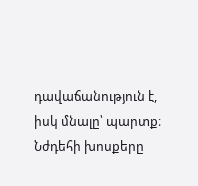դավաճանություն է, իսկ մնալը՝ պարտք։ Նժդեհի խոսքերը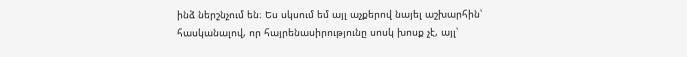ինձ ներշնչում են։ Ես սկսում եմ այլ աչքերով նայել աշխարհին՝ հասկանալով, որ հայրենասիրությունը սոսկ խոսք չէ, այլ՝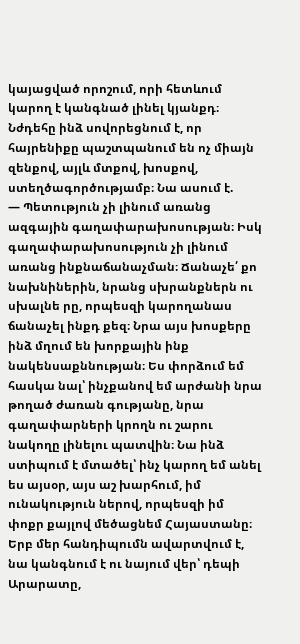կայացված որոշում, որի հետևում կարող է կանգնած լինել կյանքդ։
Նժդեհը ինձ սովորեցնում է, որ հայրենիքը պաշտպանում են ոչ միայն զենքով, այլև մտքով, խոսքով, ստեղծագործությամբ։ Նա ասում է.
— Պետություն չի լինում առանց ազգային գաղափարախոսության։ Իսկ գաղափարախոսություն չի լինում առանց ինքնաճանաչման։ Ճանաչե՛ քո
նախնիներին, նրանց սխրանքներն ու սխալնե րը, որպեսզի կարողանաս ճանաչել ինքդ քեզ։ Նրա այս խոսքերը ինձ մղում են խորքային ինք նակենսաքննության։ Ես փորձում եմ հասկա նալ՝ ինչքանով եմ արժանի նրա թողած ժառան գությանը, նրա գաղափարների կրողն ու շարու նակողը լինելու պատվին։ Նա ինձ ստիպում է մտածել՝ ինչ կարող եմ անել ես այսօր, այս աշ խարհում, իմ ունակություն ներով, որպեսզի իմ փոքր քայլով մեծացնեմ Հայաստանը։ Երբ մեր հանդիպումն ավարտվում է, նա կանգնում է ու նայում վեր՝ դեպի Արարատը,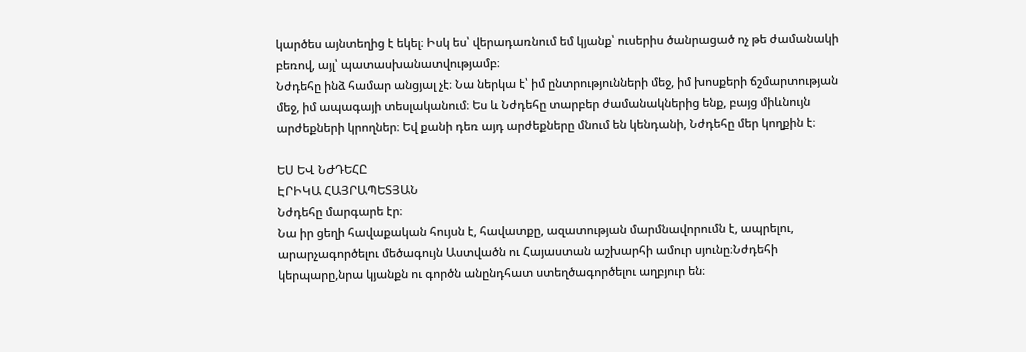կարծես այնտեղից է եկել։ Իսկ ես՝ վերադառնում եմ կյանք՝ ուսերիս ծանրացած ոչ թե ժամանակի բեռով, այլ՝ պատասխանատվությամբ։
Նժդեհը ինձ համար անցյալ չէ։ Նա ներկա է՝ իմ ընտրությունների մեջ, իմ խոսքերի ճշմարտության մեջ, իմ ապագայի տեսլականում։ Ես և Նժդեհը տարբեր ժամանակներից ենք, բայց միևնույն արժեքների կրողներ։ Եվ քանի դեռ այդ արժեքները մնում են կենդանի, Նժդեհը մեր կողքին է։

ԵՍ ԵՎ ՆԺԴԵՀԸ
ԷՐԻԿԱ ՀԱՅՐԱՊԵՏՅԱՆ
Նժդեհը մարգարե էր։
Նա իր ցեղի հավաքական հույսն է, հավատքը, ազատության մարմնավորումն է, ապրելու, արարչագործելու մեծագույն Աստվածն ու Հայաստան աշխարհի ամուր սյունը։Նժդեհի կերպարը,նրա կյանքն ու գործն անընդհատ ստեղծագործելու աղբյուր են։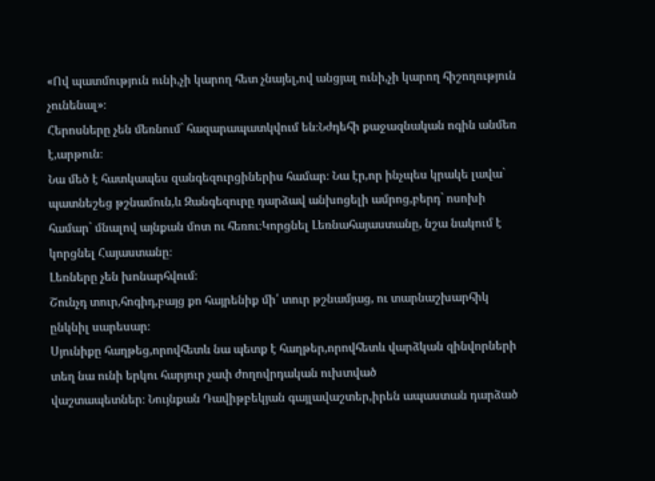«Ով պատմություն ունի,չի կարող հետ չնայել,ով անցյալ ունի,չի կարող հիշողություն չունենալ»։
Հերոսները չեն մեռնում` հազարապատկվում են։Նժդեհի քաջազնական ոգին անմեռ է,արթուն։
Նա մեծ է հատկապես զանգեզուրցիներիս համար։ Նա էր,որ ինչպես կրակե լավա` պատնեշեց թշնամուն,և Զանգեզուրը դարձավ անխոցելի ամրոց,բերդ` ոսոխի համար` մնալով այնքան մոտ ու հեռու։Կորցնել Լեռնահայաստանը, նշա նակում է կորցնել Հայաստանը։
Լեռները չեն խոնարհվում։
Շունչդ տուր,հոգիդ,բայց քո հայրենիք մի՛ տուր թշնամյաց, ու տարնաշխարհիկ ընկնիլ սարեսար։
Սյունիքը հաղթեց,որովհետև նա պետք է հաղթեր,որովհետև վարձկան զինվորների տեղ նա ունի երկու հարյուր չափ ժողովրդական ուխտված
վաշտապետներ։ Նույնքան Դավիթբեկյան գայլավաշտեր,իրեն ապաստան դարձած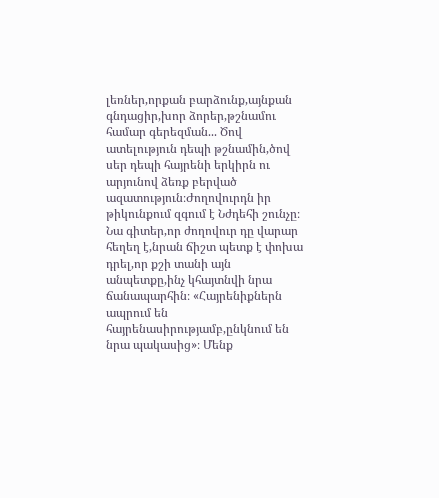լեռներ,որքան բարձունք,այնքան գնդացիր,խոր ձորեր,թշնամու համար գերեզման... Ծով ատելություն դեպի թշնամին,ծով սեր դեպի հայրենի երկիրն ու արյունով ձեռք բերված ազատություն։Ժողովուրդն իր թիկունքում զգում է Նժդեհի շունչը։ Նա գիտեր,որ ժողովուր դը վարար հեղեղ է,նրան ճիշտ պետք է փոխա դրել,որ քշի տանի այն անպետքը,ինչ կհայտնվի նրա ճանապարհին։ «Հայրենիքներն ապրում են հայրենասիրությամբ,ընկնում են նրա պակասից»։ Մենք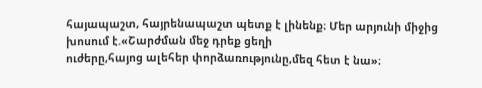հայապաշտ, հայրենապաշտ պետք է լինենք։ Մեր արյունի միջից խոսում է.«Շարժման մեջ դրեք ցեղի
ուժերը,հայոց ալեհեր փորձառությունը,մեզ հետ է նա»։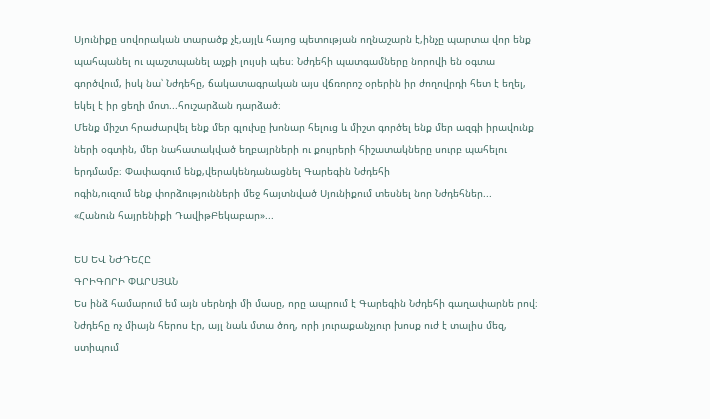Սյունիքը սովորական տարածք չէ,այլև հայոց պետության ողնաշարն է,ինչը պարտա վոր ենք պահպանել ու պաշտպանել աչքի լույսի պես։ Նժդեհի պատգամները նորովի են օգտա գործվում, իսկ նա՝ Նժդեհը, ճակատագրական այս վճռորոշ օրերին իր ժողովրդի հետ է եղել, եկել է իր ցեղի մոտ...հուշարձան դարձած։
Մենք միշտ հրաժարվել ենք մեր գլուխը խոնար հելուց և միշտ գործել ենք մեր ազգի իրավունք ների օգտին, մեր նահատակված եղբայրների ու քույրերի հիշատակները սուրբ պահելու երդմամբ։ Փափագում ենք,վերակենդանացնել Գարեգին Նժդեհի
ոգին,ուզում ենք փորձությունների մեջ հայտնված Սյունիքում տեսնել նոր Նժդեհներ...
«Հանուն հայրենիքի ԴավիթԲեկաբար»...

ԵՍ ԵՎ ՆԺԴԵՀԸ
ԳՐԻԳՈՐԻ ՓԱՐՍՅԱՆ
Ես ինձ համարում եմ այն սերնդի մի մասը, որը ապրում է Գարեգին Նժդեհի գաղափարնե րով։ Նժդեհը ոչ միայն հերոս էր, այլ նաև մտա ծող, որի յուրաքանչյուր խոսք ուժ է տալիս մեզ, ստիպում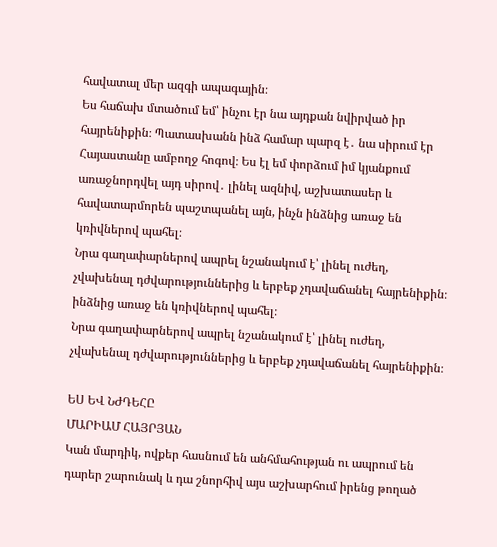հավատալ մեր ազգի ապագային։
Ես հաճախ մտածում եմ՝ ինչու էր նա այդքան նվիրված իր հայրենիքին։ Պատասխանն ինձ համար պարզ է․ նա սիրում էր Հայաստանը ամբողջ հոգով։ Ես էլ եմ փորձում իմ կյանքում առաջնորդվել այդ սիրով․ լինել ազնիվ, աշխատասեր և հավատարմորեն պաշտպանել այն, ինչն ինձնից առաջ են կռիվներով պահել։
Նրա գաղափարներով ապրել նշանակում է՝ լինել ուժեղ, չվախենալ դժվարություններից և երբեք չդավաճանել հայրենիքին։
ինձնից առաջ են կռիվներով պահել։
Նրա գաղափարներով ապրել նշանակում է՝ լինել ուժեղ, չվախենալ դժվարություններից և երբեք չդավաճանել հայրենիքին։

ԵՍ ԵՎ ՆԺԴԵՀԸ
ՄԱՐԻԱՄ ՀԱՅՐՅԱՆ
Կան մարդիկ, ովքեր հասնում են անհմահության ու ապրում են դարեր շարունակ և դա շնորհիվ այս աշխարհում իրենց թողած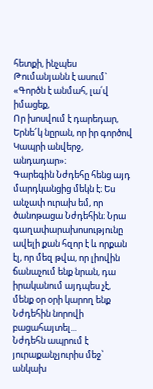հետքի, ինչպես Թումանյանն է ասում`
«Գործն է անմահ, լա՛վ իմացեք,
Որ խոսվում է դարեդար,
Երնե՜կ նըրան, որ իր գործով
Կապրի անվերջ, անդադար»։
Գարեգին Նժդեհը հենց այդ մարդկանցից մեկն է։ Ես անչափ ուրախ եմ, որ ծանոթացա Նժդեհին։ Նրա գաղափարախոսությունը ավելի քան հզոր է և որքան էլ, որ մեզ թվա, որ լիովին ճանաչում ենք նրան, դա իրականում այդպես չէ, մենք օր օրի կարող ենք Նժդեհին նորովի բացահայտել...
Նժդեհն ապրում է յուրաքանչյուրիս մեջ՝ անկախ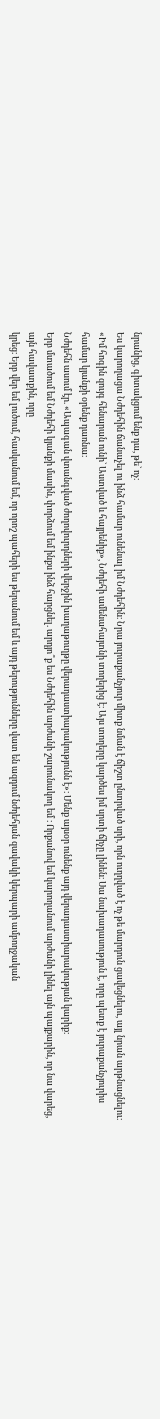նրանից, գիտակցում ենք դա, թե` ոչ։
Ես կարողացա Նժդեհին ճանաչել ու ինձ համար ունենալ իմ Նժդեհին։ Նրա յուրաքանչյուր միտք նման է ճիշտ ընտրված սրի, որն ուղղված է ոչ թե մարդուն ցավեցնելու, այլ նրան արթնացնելու։ «Իմ հոգին զույգ հենարան ունի` Աստված և հայրենիք», Նժդեհի ամենահայտնի տողերից է։ Այս տողերը կարծես իմ սրտի ճիչը լինեն։ Սա նախադասություն է, որը պետք է յուրաքանչյուրիս համար կյանքի օրենք դառնա։
Նժդեհն ասում էր. «Ապագան վտանգված ժողովուրդների վերջին խաղաթուղթը վերադաստիարակությունն է»։ Մենք այսօր ունենք այդ վերադաստիարակության կարիք։
Երբ մտածում եմ Նժդեհի կյանքի մասին, փորձում եմ ինքս ինձ հարցնել. արդյո՞ք ես Նժդեհին արժանի շարունակող եմ ։ Որքանով եմ կարողանում արժանի լինել այն պայքարին, որ նա վարեց, այն հավատքին, որը
կրեց։ Երբ վեր եմ լուծում, հասկանում եմ, որ որոշ պահերի ես թերանում եմ և այդ թերությունները վատ են ազդում նժդեհյան զավակի կերպարի ամբողջական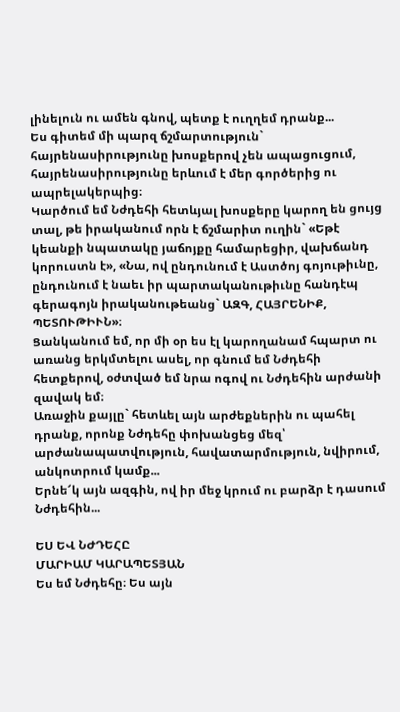լինելուն ու ամեն գնով, պետք է ուղղեմ դրանք...
Ես գիտեմ մի պարզ ճշմարտություն` հայրենասիրությունը խոսքերով չեն ապացուցում, հայրենասիրությունը երևում է մեր գործերից ու ապրելակերպից։
Կարծում եմ Նժդեհի հետևյալ խոսքերը կարող են ցույց տալ, թե իրականում որն է ճշմարիտ ուղին` «Եթէ կեանքի նպատակը յաճոյքը համարեցիր, վախճանդ կորուստն է», «Նա, ով ընդունում է Աստծոյ գոյութիւնը, ընդունում է նաեւ իր պարտականութիւնը հանդէպ գերագոյն իրականութեանց` ԱԶԳ, ՀԱՅՐԵՆԻՔ, ՊԵՏՈՒԹԻՒՆ»։
Ցանկանում եմ, որ մի օր ես էլ կարողանամ հպարտ ու առանց երկմտելու ասել, որ գնում եմ Նժդեհի հետքերով, օժտված եմ նրա ոգով ու Նժդեհին արժանի զավակ եմ։
Առաջին քայլը` հետևել այն արժեքներին ու պահել դրանք, որոնք Նժդեհը փոխանցեց մեզ՝ արժանապատվություն, հավատարմություն, նվիրում, անկոտրում կամք...
Երնե՜կ այն ազգին, ով իր մեջ կրում ու բարձր է դասում Նժդեհին...

ԵՍ ԵՎ ՆԺԴԵՀԸ
ՄԱՐԻԱՄ ԿԱՐԱՊԵՏՅԱՆ
Ես եմ Նժդեհը։ Ես այն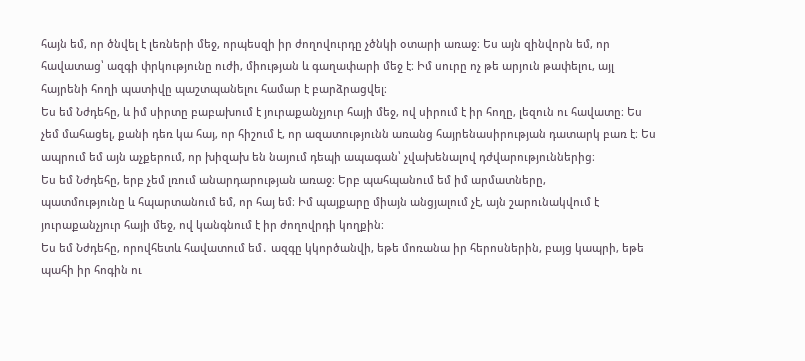հայն եմ, որ ծնվել է լեռների մեջ, որպեսզի իր ժողովուրդը չծնկի օտարի առաջ։ Ես այն զինվորն եմ, որ հավատաց՝ ազգի փրկությունը ուժի, միության և գաղափարի մեջ է։ Իմ սուրը ոչ թե արյուն թափելու, այլ հայրենի հողի պատիվը պաշտպանելու համար է բարձրացվել։
Ես եմ Նժդեհը, և իմ սիրտը բաբախում է յուրաքանչյուր հայի մեջ, ով սիրում է իր հողը, լեզուն ու հավատը։ Ես չեմ մահացել, քանի դեռ կա հայ, որ հիշում է, որ ազատությունն առանց հայրենասիրության դատարկ բառ է։ Ես ապրում եմ այն աչքերում, որ խիզախ են նայում դեպի ապագան՝ չվախենալով դժվարություններից։
Ես եմ Նժդեհը, երբ չեմ լռում անարդարության առաջ։ Երբ պահպանում եմ իմ արմատները,
պատմությունը և հպարտանում եմ, որ հայ եմ։ Իմ պայքարը միայն անցյալում չէ, այն շարունակվում է յուրաքանչյուր հայի մեջ, ով կանգնում է իր ժողովրդի կողքին։
Ես եմ Նժդեհը, որովհետև հավատում եմ․ ազգը կկործանվի, եթե մոռանա իր հերոսներին, բայց կապրի, եթե պահի իր հոգին ու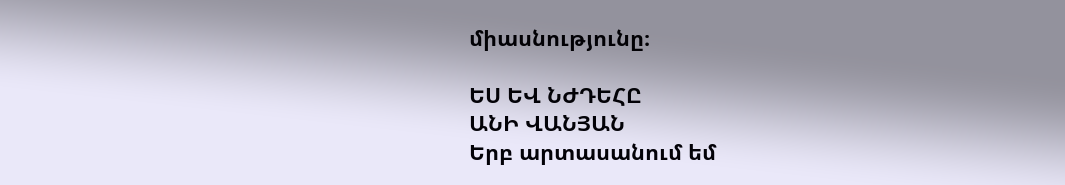միասնությունը։

ԵՍ ԵՎ ՆԺԴԵՀԸ
ԱՆԻ ՎԱՆՅԱՆ
Երբ արտասանում եմ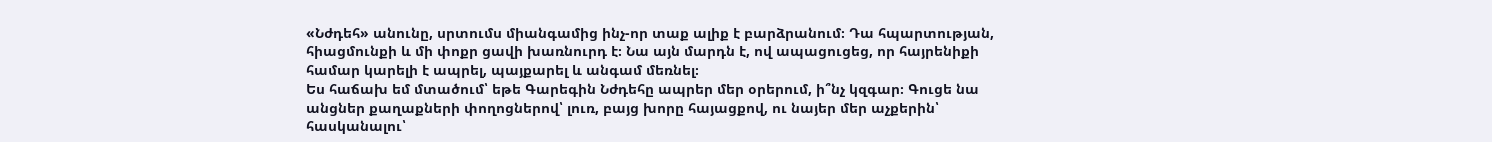«Նժդեհ» անունը, սրտումս միանգամից ինչ-որ տաք ալիք է բարձրանում։ Դա հպարտության, հիացմունքի և մի փոքր ցավի խառնուրդ է։ Նա այն մարդն է, ով ապացուցեց, որ հայրենիքի համար կարելի է ապրել, պայքարել և անգամ մեռնել։
Ես հաճախ եմ մտածում՝ եթե Գարեգին Նժդեհը ապրեր մեր օրերում, ի՞նչ կզգար։ Գուցե նա անցներ քաղաքների փողոցներով՝ լուռ, բայց խորը հայացքով, ու նայեր մեր աչքերին՝ հասկանալու՝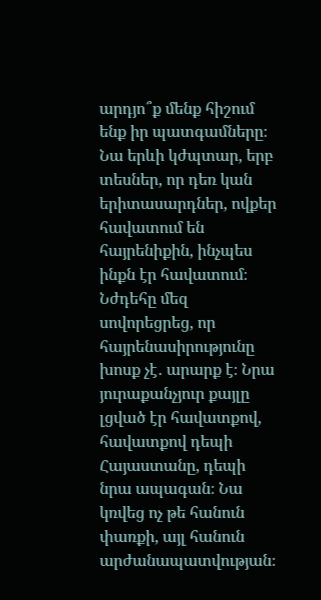արդյո՞ք մենք հիշում ենք իր պատգամները։ Նա երևի կժպտար, երբ տեսներ, որ դեռ կան երիտասարդներ, ովքեր հավատում են հայրենիքին, ինչպես ինքն էր հավատում։
Նժդեհը մեզ սովորեցրեց, որ հայրենասիրությունը խոսք չէ․ արարք է։ Նրա յուրաքանչյուր քայլը լցված էր հավատքով, հավատքով դեպի Հայաստանը, դեպի նրա ապագան։ Նա կռվեց ոչ թե հանուն փառքի, այլ հանուն արժանապատվության։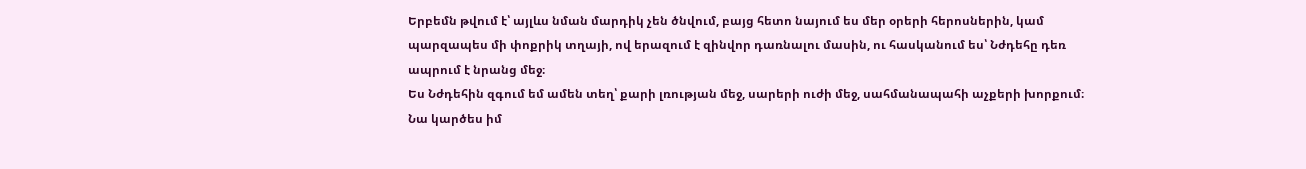Երբեմն թվում է՝ այլևս նման մարդիկ չեն ծնվում, բայց հետո նայում ես մեր օրերի հերոսներին, կամ պարզապես մի փոքրիկ տղայի, ով երազում է զինվոր դառնալու մասին, ու հասկանում ես՝ Նժդեհը դեռ ապրում է նրանց մեջ։
Ես Նժդեհին զգում եմ ամեն տեղ՝ քարի լռության մեջ, սարերի ուժի մեջ, սահմանապահի աչքերի խորքում։ Նա կարծես իմ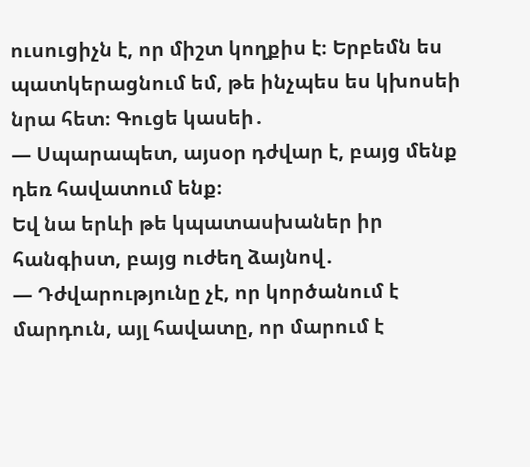ուսուցիչն է, որ միշտ կողքիս է։ Երբեմն ես պատկերացնում եմ, թե ինչպես ես կխոսեի նրա հետ։ Գուցե կասեի․
— Սպարապետ, այսօր դժվար է, բայց մենք դեռ հավատում ենք։
Եվ նա երևի թե կպատասխաներ իր հանգիստ, բայց ուժեղ ձայնով․
— Դժվարությունը չէ, որ կործանում է մարդուն, այլ հավատը, որ մարում է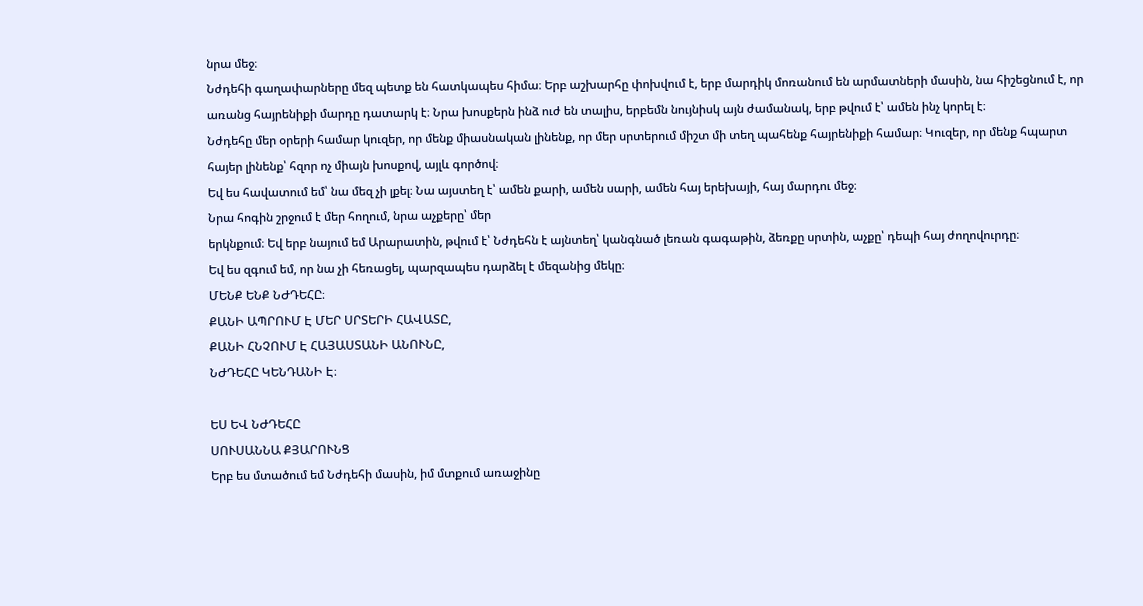նրա մեջ։
Նժդեհի գաղափարները մեզ պետք են հատկապես հիմա։ Երբ աշխարհը փոխվում է, երբ մարդիկ մոռանում են արմատների մասին, նա հիշեցնում է, որ առանց հայրենիքի մարդը դատարկ է։ Նրա խոսքերն ինձ ուժ են տալիս, երբեմն նույնիսկ այն ժամանակ, երբ թվում է՝ ամեն ինչ կորել է։
Նժդեհը մեր օրերի համար կուզեր, որ մենք միասնական լինենք, որ մեր սրտերում միշտ մի տեղ պահենք հայրենիքի համար։ Կուզեր, որ մենք հպարտ հայեր լինենք՝ հզոր ոչ միայն խոսքով, այլև գործով։
Եվ ես հավատում եմ՝ նա մեզ չի լքել։ Նա այստեղ է՝ ամեն քարի, ամեն սարի, ամեն հայ երեխայի, հայ մարդու մեջ։
Նրա հոգին շրջում է մեր հողում, նրա աչքերը՝ մեր
երկնքում։ Եվ երբ նայում եմ Արարատին, թվում է՝ Նժդեհն է այնտեղ՝ կանգնած լեռան գագաթին, ձեռքը սրտին, աչքը՝ դեպի հայ ժողովուրդը։
Եվ ես զգում եմ, որ նա չի հեռացել, պարզապես դարձել է մեզանից մեկը։
ՄԵՆՔ ԵՆՔ ՆԺԴԵՀԸ։
ՔԱՆԻ ԱՊՐՈՒՄ Է ՄԵՐ ՍՐՏԵՐԻ ՀԱՎԱՏԸ,
ՔԱՆԻ ՀՆՉՈՒՄ Է ՀԱՅԱՍՏԱՆԻ ԱՆՈՒՆԸ,
ՆԺԴԵՀԸ ԿԵՆԴԱՆԻ Է։

ԵՍ ԵՎ ՆԺԴԵՀԸ
ՍՈՒՍԱՆՆԱ ՔՅԱՐՈՒՆՑ
Երբ ես մտածում եմ Նժդեհի մասին, իմ մտքում առաջինը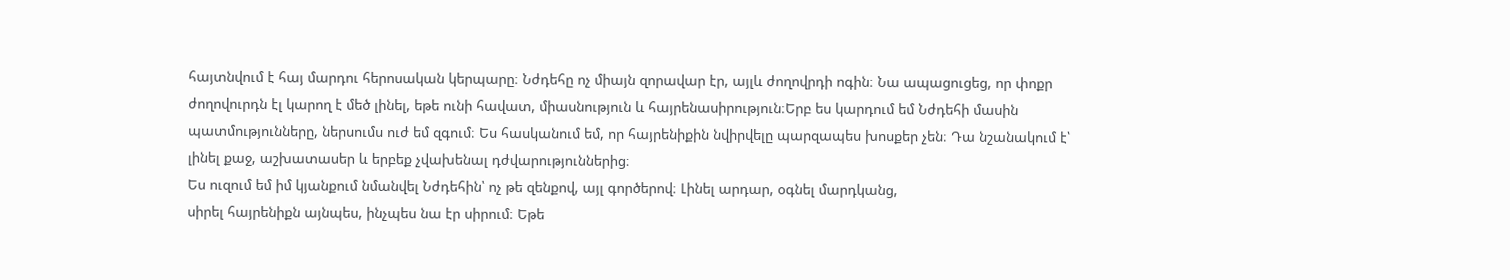հայտնվում է հայ մարդու հերոսական կերպարը։ Նժդեհը ոչ միայն զորավար էր, այլև ժողովրդի ոգին։ Նա ապացուցեց, որ փոքր ժողովուրդն էլ կարող է մեծ լինել, եթե ունի հավատ, միասնություն և հայրենասիրություն։Երբ ես կարդում եմ Նժդեհի մասին պատմությունները, ներսումս ուժ եմ զգում։ Ես հասկանում եմ, որ հայրենիքին նվիրվելը պարզապես խոսքեր չեն։ Դա նշանակում է՝ լինել քաջ, աշխատասեր և երբեք չվախենալ դժվարություններից։
Ես ուզում եմ իմ կյանքում նմանվել Նժդեհին՝ ոչ թե զենքով, այլ գործերով։ Լինել արդար, օգնել մարդկանց,
սիրել հայրենիքն այնպես, ինչպես նա էր սիրում։ Եթե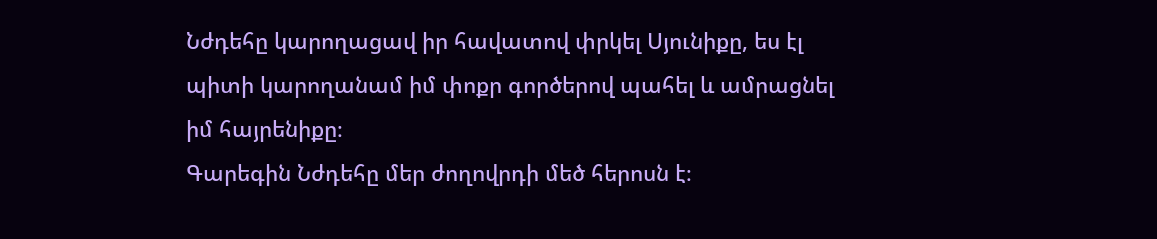Նժդեհը կարողացավ իր հավատով փրկել Սյունիքը, ես էլ պիտի կարողանամ իմ փոքր գործերով պահել և ամրացնել իմ հայրենիքը։
Գարեգին Նժդեհը մեր ժողովրդի մեծ հերոսն է։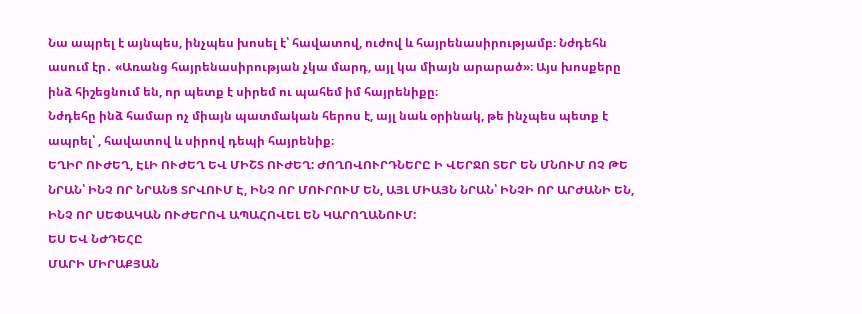Նա ապրել է այնպես, ինչպես խոսել է՝ հավատով, ուժով և հայրենասիրությամբ։ Նժդեհն ասում էր․ «Առանց հայրենասիրության չկա մարդ, այլ կա միայն արարած»։ Այս խոսքերը ինձ հիշեցնում են, որ պետք է սիրեմ ու պահեմ իմ հայրենիքը։
Նժդեհը ինձ համար ոչ միայն պատմական հերոս է, այլ նաև օրինակ, թե ինչպես պետք է ապրել՝ , հավատով և սիրով դեպի հայրենիք։
ԵՂԻՐ ՈՒԺԵՂ, ԷԼԻ ՈՒԺԵՂ ԵՎ ՄԻՇՏ ՈՒԺԵՂ: ԺՈՂՈՎՈՒՐԴՆԵՐԸ Ի ՎԵՐՋՈ ՏԵՐ ԵՆ ՄՆՈՒՄ ՈՉ ԹԵ ՆՐԱՆ՝ ԻՆՉ ՈՐ ՆՐԱՆՑ ՏՐՎՈՒՄ Է, ԻՆՉ ՈՐ ՄՈՒՐՈՒՄ ԵՆ, ԱՅԼ ՄԻԱՅՆ ՆՐԱՆ՝ ԻՆՉԻ ՈՐ ԱՐԺԱՆԻ ԵՆ, ԻՆՉ ՈՐ ՍԵՓԱԿԱՆ ՈՒԺԵՐՈՎ ԱՊԱՀՈՎԵԼ ԵՆ ԿԱՐՈՂԱՆՈՒՄ:
ԵՍ ԵՎ ՆԺԴԵՀԸ
ՄԱՐԻ ՄԻՐԱՔՅԱՆ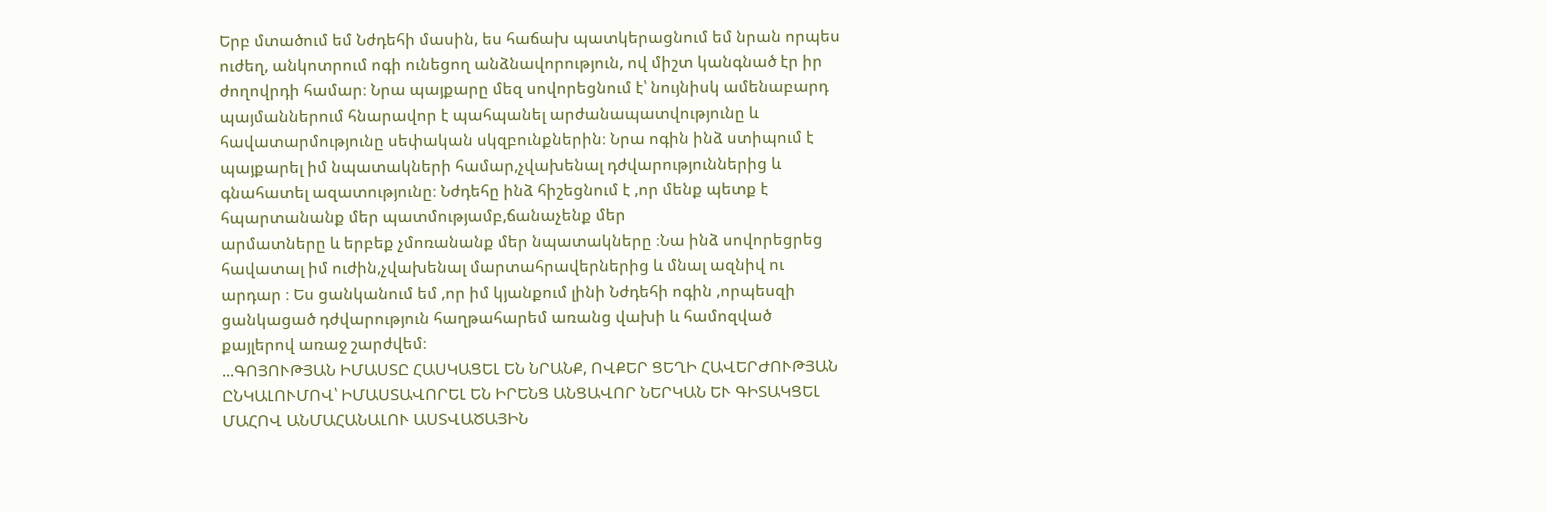Երբ մտածում եմ Նժդեհի մասին, ես հաճախ պատկերացնում եմ նրան որպես ուժեղ, անկոտրում ոգի ունեցող անձնավորություն, ով միշտ կանգնած էր իր ժողովրդի համար։ Նրա պայքարը մեզ սովորեցնում է՝ նույնիսկ ամենաբարդ պայմաններում հնարավոր է պահպանել արժանապատվությունը և հավատարմությունը սեփական սկզբունքներին։ Նրա ոգին ինձ ստիպում է պայքարել իմ նպատակների համար,չվախենալ դժվարություններից և գնահատել ազատությունը։ Նժդեհը ինձ հիշեցնում է ,որ մենք պետք է հպարտանանք մեր պատմությամբ,ճանաչենք մեր
արմատները և երբեք չմոռանանք մեր նպատակները ։Նա ինձ սովորեցրեց հավատալ իմ ուժին,չվախենալ մարտահրավերներից և մնալ ազնիվ ու արդար ։ Ես ցանկանում եմ ,որ իմ կյանքում լինի Նժդեհի ոգին ,որպեսզի ցանկացած դժվարություն հաղթահարեմ առանց վախի և համոզված քայլերով առաջ շարժվեմ։
...ԳՈՅՈՒԹՅԱՆ ԻՄԱՍՏԸ ՀԱՍԿԱՑԵԼ ԵՆ ՆՐԱՆՔ, ՈՎՔԵՐ ՑԵՂԻ ՀԱՎԵՐԺՈՒԹՅԱՆ ԸՆԿԱԼՈՒՄՈՎ՝ ԻՄԱՍՏԱՎՈՐԵԼ ԵՆ ԻՐԵՆՑ ԱՆՑԱՎՈՐ ՆԵՐԿԱՆ ԵՒ ԳԻՏԱԿՑԵԼ ՄԱՀՈՎ ԱՆՄԱՀԱՆԱԼՈՒ ԱՍՏՎԱԾԱՅԻՆ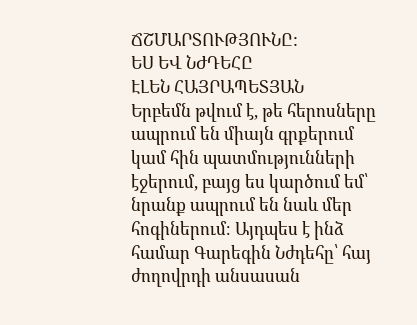ՃՇՄԱՐՏՈՒԹՅՈՒՆԸ:
ԵՍ ԵՎ ՆԺԴԵՀԸ
ԷԼԵՆ ՀԱՅՐԱՊԵՏՅԱՆ
Երբեմն թվում է, թե հերոսները ապրում են միայն գրքերում կամ հին պատմությունների էջերում, բայց ես կարծում եմ՝ նրանք ապրում են նաև մեր հոգիներում։ Այդպես է ինձ համար Գարեգին Նժդեհը՝ հայ ժողովրդի անսասան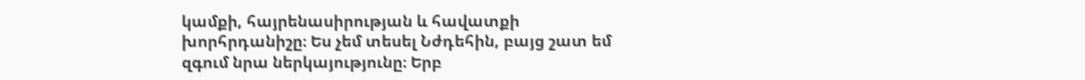կամքի, հայրենասիրության և հավատքի խորհրդանիշը։ Ես չեմ տեսել Նժդեհին, բայց շատ եմ զգում նրա ներկայությունը։ Երբ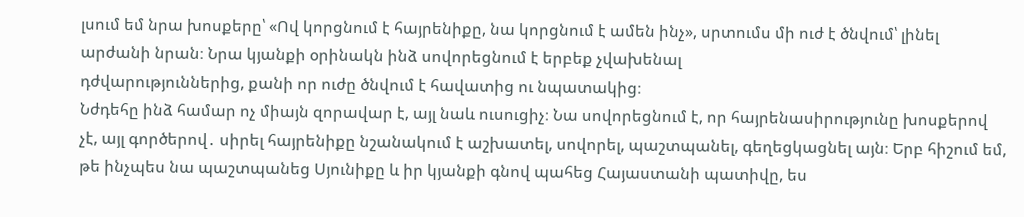լսում եմ նրա խոսքերը՝ «Ով կորցնում է հայրենիքը, նա կորցնում է ամեն ինչ», սրտումս մի ուժ է ծնվում՝ լինել արժանի նրան։ Նրա կյանքի օրինակն ինձ սովորեցնում է երբեք չվախենալ
դժվարություններից, քանի որ ուժը ծնվում է հավատից ու նպատակից։
Նժդեհը ինձ համար ոչ միայն զորավար է, այլ նաև ուսուցիչ։ Նա սովորեցնում է, որ հայրենասիրությունը խոսքերով չէ, այլ գործերով․ սիրել հայրենիքը նշանակում է աշխատել, սովորել, պաշտպանել, գեղեցկացնել այն։ Երբ հիշում եմ, թե ինչպես նա պաշտպանեց Սյունիքը և իր կյանքի գնով պահեց Հայաստանի պատիվը, ես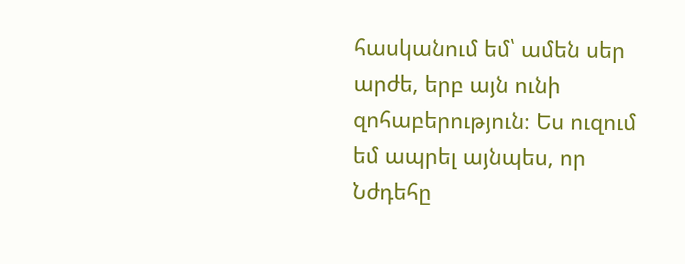հասկանում եմ՝ ամեն սեր արժե, երբ այն ունի զոհաբերություն։ Ես ուզում եմ ապրել այնպես, որ Նժդեհը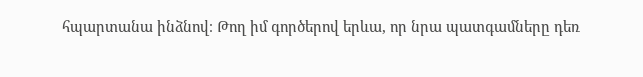հպարտանա ինձնով։ Թող իմ գործերով երևա, որ նրա պատգամները դեռ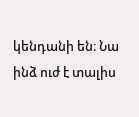կենդանի են։ Նա ինձ ուժ է տալիս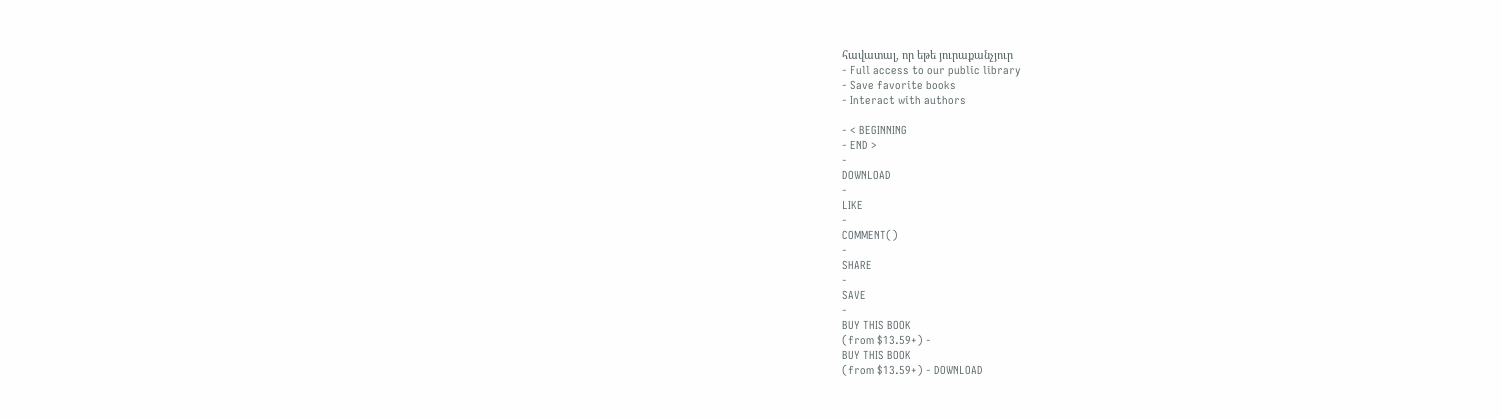հավատալ, որ եթե յուրաքանչյուր
- Full access to our public library
- Save favorite books
- Interact with authors

- < BEGINNING
- END >
-
DOWNLOAD
-
LIKE
-
COMMENT()
-
SHARE
-
SAVE
-
BUY THIS BOOK
(from $13.59+) -
BUY THIS BOOK
(from $13.59+) - DOWNLOAD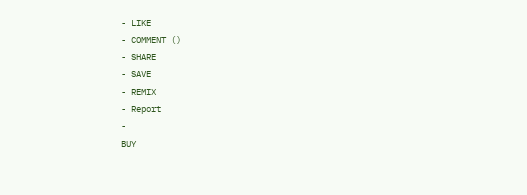- LIKE
- COMMENT ()
- SHARE
- SAVE
- REMIX
- Report
-
BUY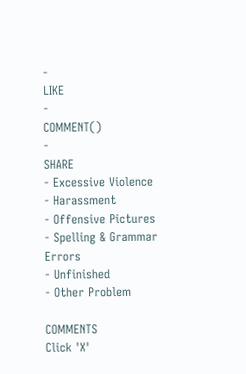-
LIKE
-
COMMENT()
-
SHARE
- Excessive Violence
- Harassment
- Offensive Pictures
- Spelling & Grammar Errors
- Unfinished
- Other Problem

COMMENTS
Click 'X'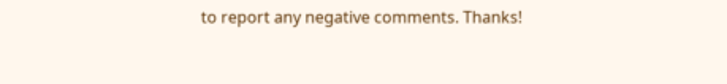to report any negative comments. Thanks!